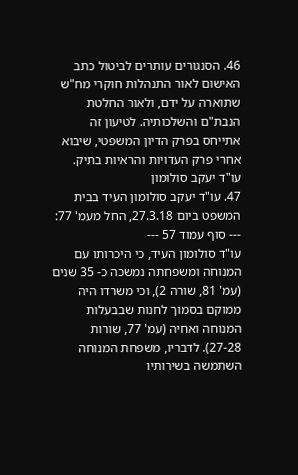46. הסנגורים עותרים לביטול כתב האישום לאור התנהלות חוקרי מח"ש שתוארה על ידם, ולאור החלטת הנבת"ם והשלכותיה. לטיעון זה אתייחס בפרק הדיון המשפטי, שיבוא אחרי פרק העדויות והראיות בתיק.
עו"ד יעקב סולומון
47. עו"ד יעקב סולומון העיד בבית המשפט ביום 27.3.18, החל מעמ' 77:
--- סוף עמוד 57 ---
עו"ד סולומון העיד, כי היכרותו עם המנוחה ומשפחתה נמשכה כ- 35 שנים (עמ' 81, שורה 2), וכי משרדו היה ממוקם בסמוך לחנות שבבעלות המנוחה ואחיה (עמ' 77, שורות 27-28). לדבריו, משפחת המנוחה השתמשה בשירותיו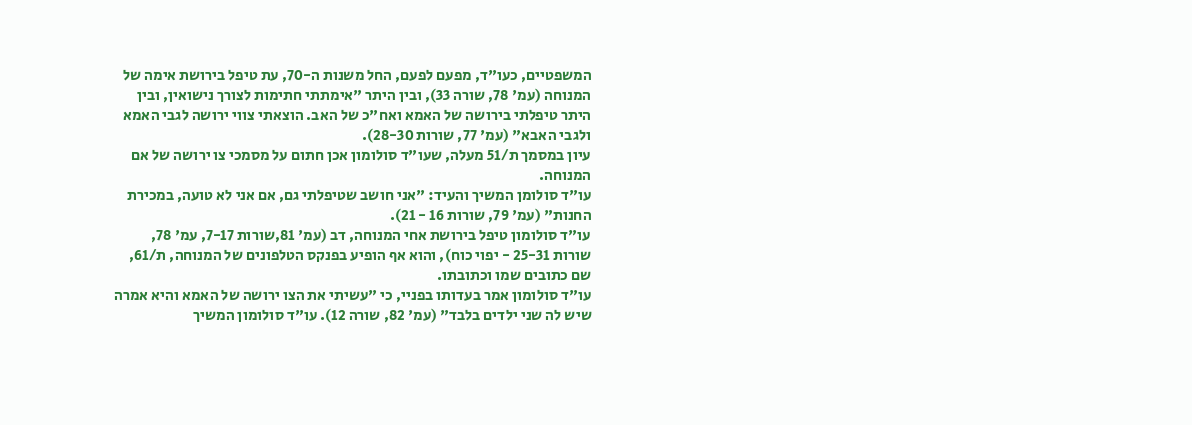המשפטיים, כעו"ד, מפעם לפעם, החל משנות ה-70, עת טיפל בירושת אימה של המנוחה (עמ' 78, שורה 33), ובין היתר "אימתתי חתימות לצורך נישואין, ובין היתר טיפלתי בירושה של האמא ואח"כ של האב. הוצאתי צווי ירושה לגבי האמא ולגבי האבא" (עמ' 77, שורות 28-30).
עיון במסמך ת/51 מעלה, שעו"ד סולומון אכן חתום על מסמכי צו ירושה של אם המנוחה.
עו"ד סולומן המשיך והעיד: "אני חושב שטיפלתי גם, אם אני לא טועה, במכירת החנות" (עמ' 79, שורות 16 - 21).
עו"ד סולומון טיפל בירושת אחי המנוחה, דב (עמ' 81,שורות 7-17, עמ' 78, שורות 25-31 - יפוי כוח), והוא אף הופיע בפנקס הטלפונים של המנוחה, ת/61, שם כתובים שמו וכתובתו.
עו"ד סולומון אמר בעדותו בפניי, כי "עשיתי את הצו ירושה של האמא והיא אמרה שיש לה שני ילדים בלבד" (עמ' 82, שורה 12). עו"ד סולומון המשיך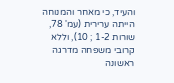והעיד, כי מאחר והמנוחה הייתה ערירית (עמ' 78, שורות 1-2 ; 10), וללא קרובי משפחה מדרגה ראשונה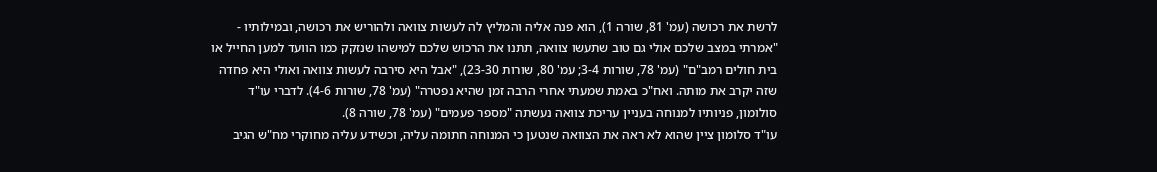לרשת את רכושה (עמ' 81, שורה 1), הוא פנה אליה והמליץ לה לעשות צוואה ולהוריש את רכושה, ובמילותיו - "אמרתי במצב שלכם אולי גם טוב שתעשו צוואה, תתנו את הרכוש שלכם למישהו שנזקק כמו הוועד למען החייל או בית חולים רמב"ם" (עמ' 78, שורות 3-4; עמ' 80, שורות 23-30), "אבל היא סירבה לעשות צוואה ואולי היא פחדה שזה יקרב את מותה. ואח"כ באמת שמעתי אחרי הרבה זמן שהיא נפטרה" (עמ' 78, שורות 4-6). לדברי עו"ד סולומון, פניותיו למנוחה בעניין עריכת צוואה נעשתה "מספר פעמים" (עמ' 78, שורה 8).
עו"ד סלומון ציין שהוא לא ראה את הצוואה שנטען כי המנוחה חתומה עליה, וכשידע עליה מחוקרי מח"ש הגיב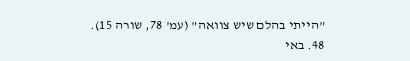"הייתי בהלם שיש צוואה" (עמ' 78, שורה 15).
48. באי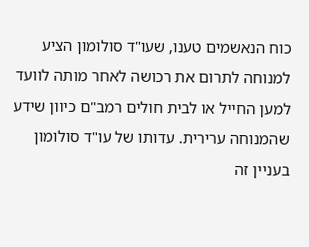כוח הנאשמים טענו, שעו"ד סולומון הציע למנוחה לתרום את רכושה לאחר מותה לוועד למען החייל או לבית חולים רמב"ם כיוון שידע שהמנוחה ערירית. עדותו של עו"ד סולומון בעניין זה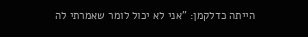הייתה כדלקמן: "אני לא יכול לומר שאמרתי לה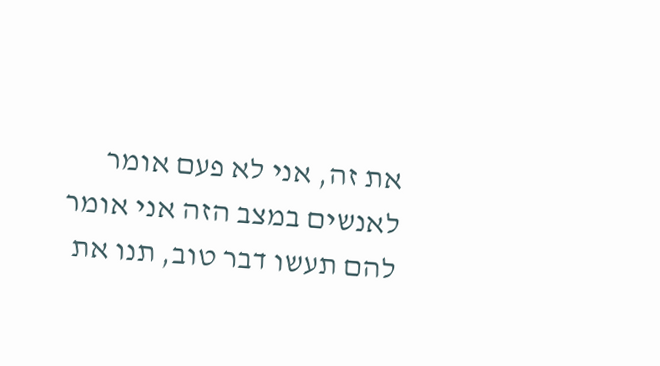את זה, אני לא פעם אומר לאנשים במצב הזה אני אומר להם תעשו דבר טוב, תנו את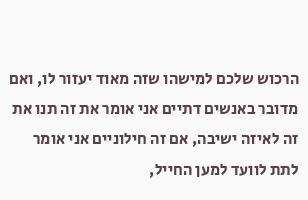הרכוש שלכם למישהו שזה מאוד יעזור לו, ואם מדובר באנשים דתיים אני אומר את זה תנו את זה לאיזה ישיבה, אם זה חילוניים אני אומר לתת לוועד למען החייל,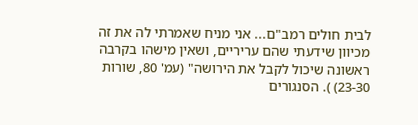לבית חולים רמב"ם... אני מניח שאמרתי לה את זה מכיוון שידעתי שהם עריריים, ושאין מישהו בקרבה ראשונה שיכול לקבל את הירושה" (עמ' 80, שורות 23-30) ). הסנגורים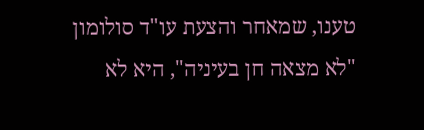טענו, שמאחר והצעת עו"ד סולומון "לא מצאה חן בעיניה", היא לא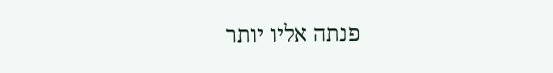פנתה אליו יותר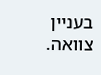בעניין צוואה.